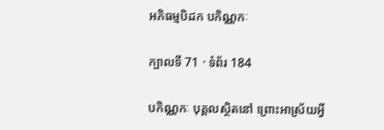អភិធម្មបិដក បកិណ្ណកៈ

ក្បាលទី 71 · ទំព័រ 184

បកិណ្ណកៈ បុគ្គលស្ថិតនៅ ព្រោះអាស្រ័យអ្វី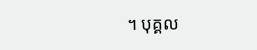។ បុគ្គល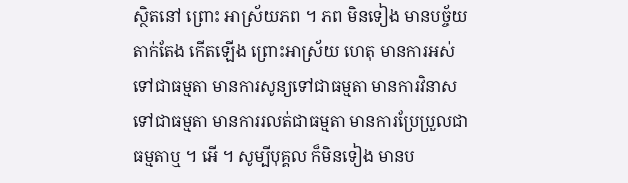ស្ថិតនៅ ព្រោះ អាស្រ័យភព ។ ភព មិនទៀង មានបច្ច័យតាក់តែង កើតឡើង ព្រោះអាស្រ័យ ហេតុ មានការអស់ទៅជាធម្មតា មានការសូន្យទៅជាធម្មតា មានការវិនាស ទៅជាធម្មតា មានការរលត់ជាធម្មតា មានការប្រែប្រួលជាធម្មតាឬ ។ អើ ។ សូម្បីបុគ្គល ក៏មិនទៀង មានប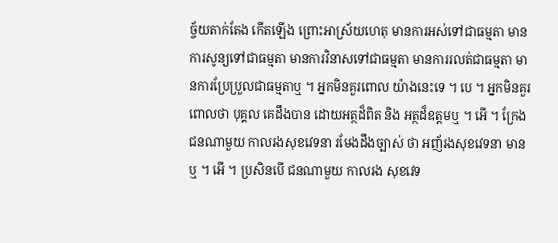ច្ច័យតាក់តែង កើតឡើង ព្រោះអាស្រ័យហេតុ មានការអស់ទៅជាធម្មតា មានការសូន្យទៅជាធម្មតា មានការវិនាសទៅជាធម្មតា មានការរលត់ជាធម្មតា មានការប្រែប្រួលជាធម្មតាឬ ។ អ្នកមិនគួរពោល យ៉ាងនេះទេ ។ បេ ។ អ្នកមិនគួរពោលថា បុគ្គល គេដឹងបាន ដោយអត្ថដ៏ពិត និង អត្ថដ៏ឧត្តមឬ ។ អើ ។ ក្រែងជនណាមួយ កាលរងសុខវេទនា រមែងដឹងច្បាស់ ថា អញ័រងសុខវេទនា មានឬ ។ អើ ។ ប្រសិនបើ ជនណាមួយ កាលរង សុខវេទ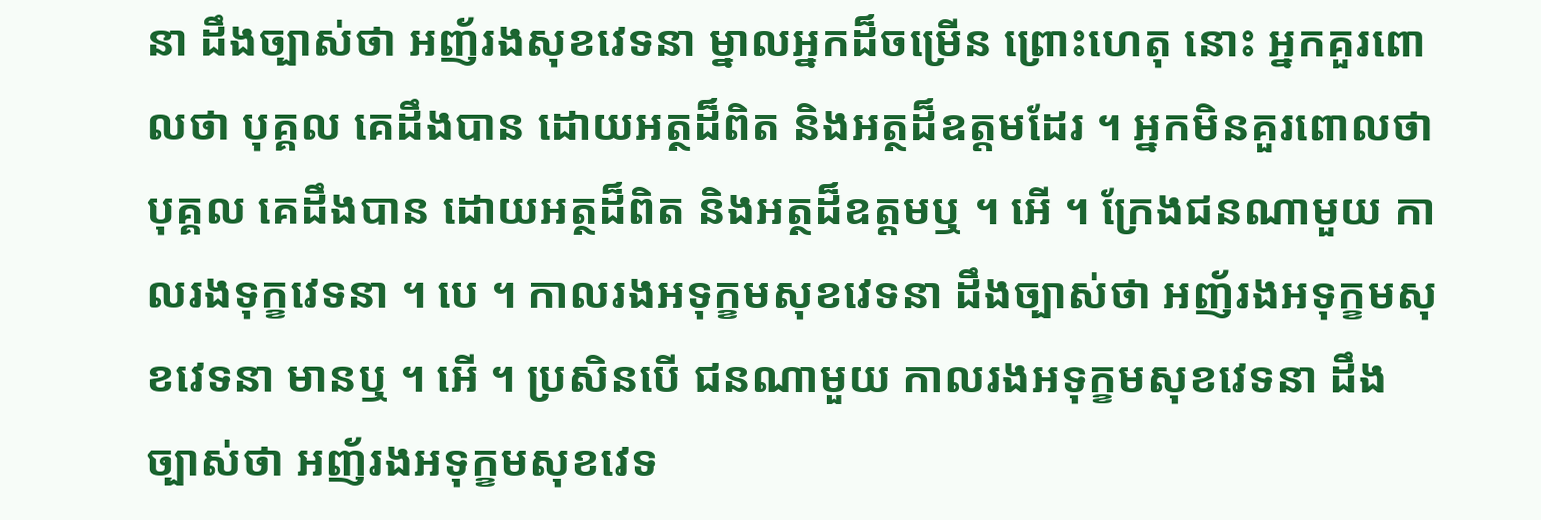នា ដឹងច្បាស់ថា អញ័រងសុខវេទនា ម្នាលអ្នកដ៏ចម្រើន ព្រោះហេតុ នោះ អ្នកគួរពោលថា បុគ្គល គេដឹងបាន ដោយអត្ថដ៏ពិត និងអត្ថដ៏ឧត្តមដែរ ។ អ្នកមិនគួរពោលថា បុគ្គល គេដឹងបាន ដោយអត្ថដ៏ពិត និងអត្ថដ៏ឧត្តមឬ ។ អើ ។ ក្រែងជនណាមួយ កាលរងទុក្ខវេទនា ។ បេ ។ កាលរងអទុក្ខមសុខវេទនា ដឹងច្បាស់ថា អញ័រងអទុក្ខមសុខវេទនា មានឬ ។ អើ ។ ប្រសិនបើ ជនណាមួយ កាលរងអទុក្ខមសុខវេទនា ដឹងច្បាស់ថា អញ័រងអទុក្ខមសុខវេទ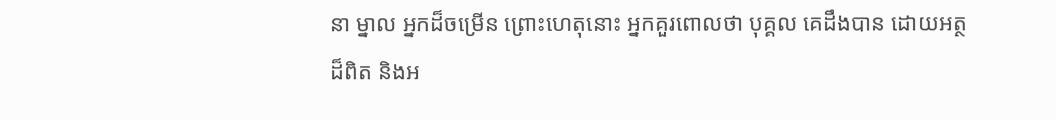នា ម្នាល អ្នកដ៏ចម្រើន ព្រោះហេតុនោះ អ្នកគួរពោលថា បុគ្គល គេដឹងបាន ដោយអត្ថ ដ៏ពិត និងអ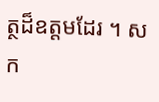ត្ថដ៏ឧត្តមដែរ ។ សក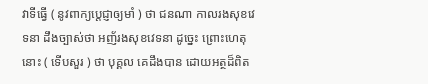វាទីធ្វើ ( នូវពាក្យប្តេជ្ញាឲ្យមាំ ) ថា ជនណា កាលរងសុខវេទនា ដឹងច្បាស់ថា អញ័រងសុខវេទនា ដូច្នេះ ព្រោះហេតុនោះ ( ទើបសួរ ) ថា បុគ្គល គេដឹងបាន ដោយអត្ថដ៏ពិត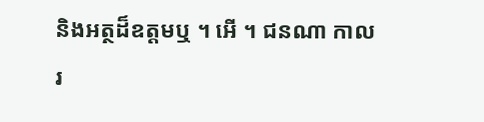និងអត្ថដ៏ឧត្តមឬ ។ អើ ។ ជនណា កាលរ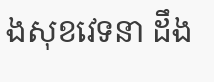ងសុខវេទនា ដឹង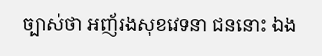ច្បាស់ថា អញ័រងសុខវេទនា ជននោះ ឯង